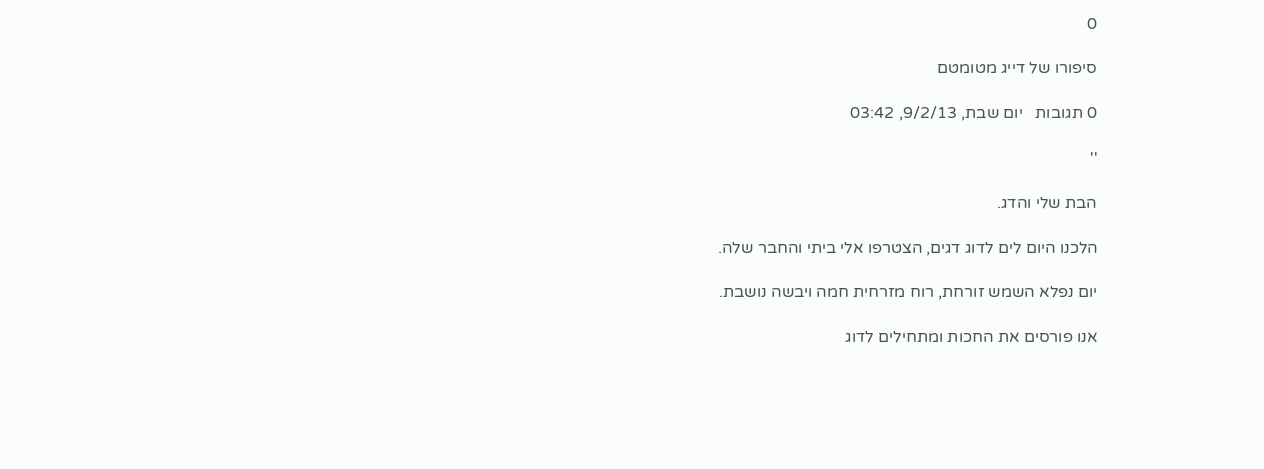0

סיפורו של דייג מטומטם

0 תגובות   יום שבת, 9/2/13, 03:42

''

הבת שלי והדג.

הלכנו היום לים לדוג דגים, הצטרפו אלי ביתי והחבר שלה.

יום נפלא השמש זורחת, רוח מזרחית חמה ויבשה נושבת.

אנו פורסים את החכות ומתחילים לדוג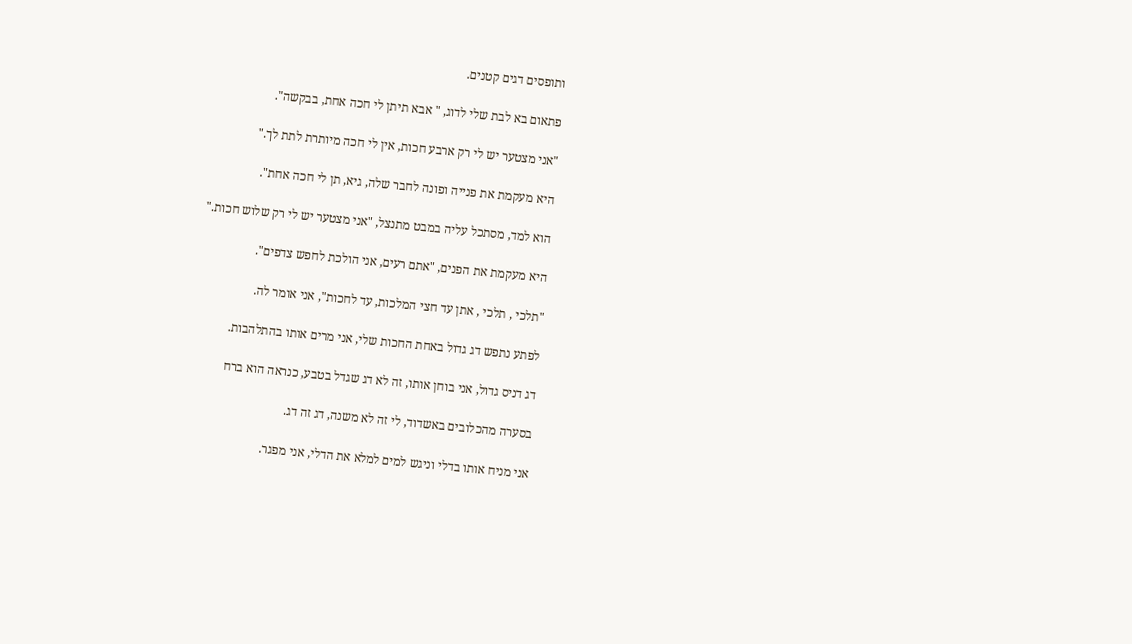ותופסים דגים קטנים.

פתאום בא לבת שלי לדוג, " אבא תיתן לי חכה אחת, בבקשה".

"אני מצטער יש לי רק ארבע חכות, אין לי חכה מיותרת לתת לך."

היא מעקמת את פנייה ופונה לחבר שלה, גיא, תן לי חכה אחת".

הוא למד, מסתכל עליה במבט מתנצל, "אני מצטער יש לי רק שלוש חכות."

היא מעקמת את הפנים, "אתם רעים, אני הולכת לחפש צדפים".

"תלכי , תלכי , אתן עד חצי המלכות, עד לחכות", אני אומר לה.

לפתע נתפש דג גדול באחת החכות שלי, אני מרים אותו בהתלהבות.

דג דניס גדול, אני בוחן אותו, זה לא דג שגדל בטבע, כנראה הוא ברח

בסערה מהכלובים באשדוד, לי זה לא משנה, דג זה דג.

אני מניח אותו בדלי וניגש למים למלא את הדלי, אני מפגר.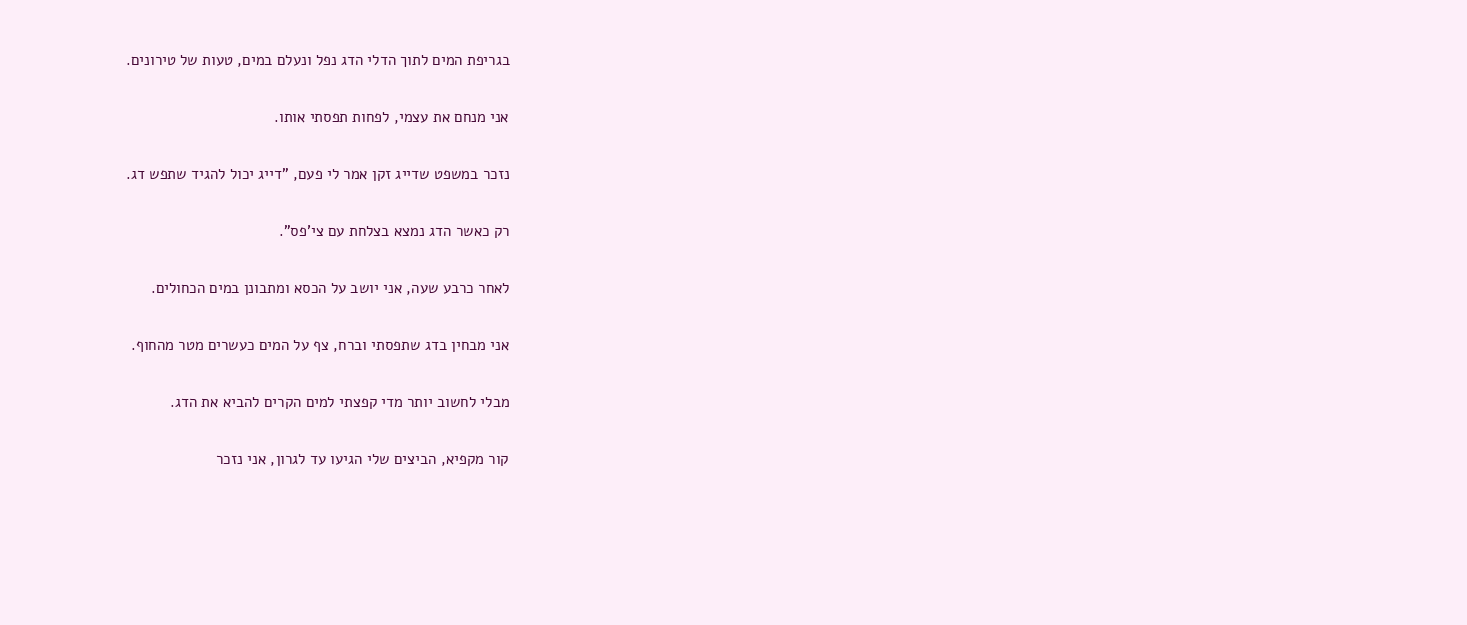בגריפת המים לתוך הדלי הדג נפל ונעלם במים, טעות של טירונים.

אני מנחם את עצמי, לפחות תפסתי אותו.

נזכר במשפט שדייג זקן אמר לי פעם, "דייג יכול להגיד שתפש דג.

רק כאשר הדג נמצא בצלחת עם צי'פס".

לאחר כרבע שעה, אני יושב על הכסא ומתבונן במים הכחולים.

אני מבחין בדג שתפסתי וברח, צף על המים כעשרים מטר מהחוף.

מבלי לחשוב יותר מדי קפצתי למים הקרים להביא את הדג.

קור מקפיא, הביצים שלי הגיעו עד לגרון, אני נזכר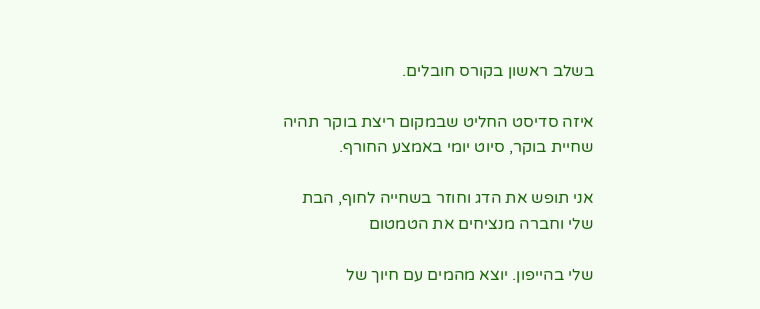בשלב ראשון בקורס חובלים.

איזה סדיסט החליט שבמקום ריצת בוקר תהיה שחיית בוקר, סיוט יומי באמצע החורף.

אני תופש את הדג וחוזר בשחייה לחוף, הבת שלי וחברה מנציחים את הטמטום

שלי בהייפון. יוצא מהמים עם חיוך של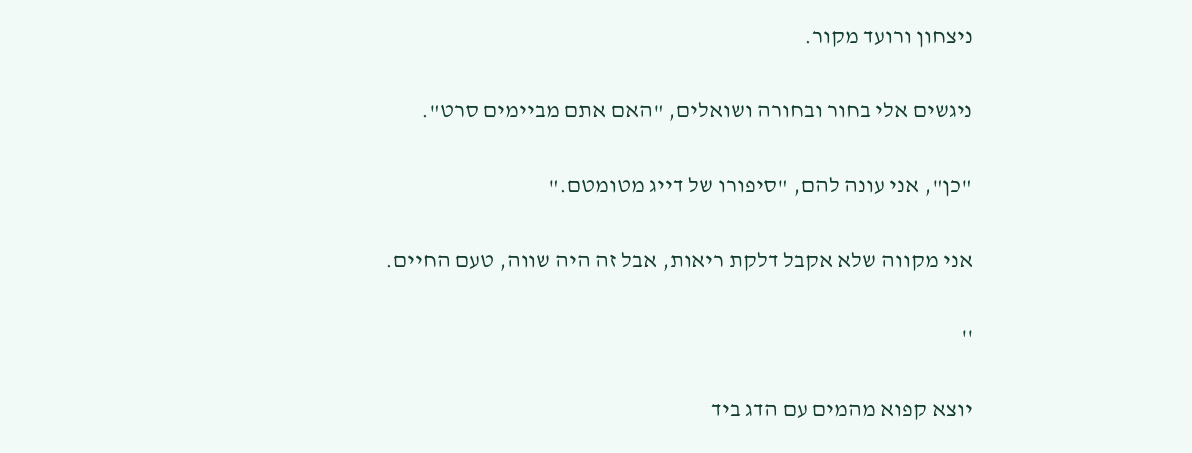ניצחון ורועד מקור.

ניגשים אלי בחור ובחורה ושואלים, "האם אתם מביימים סרט".

"כן", אני עונה להם, "סיפורו של דייג מטומטם."

אני מקווה שלא אקבל דלקת ריאות, אבל זה היה שווה, טעם החיים.

''

יוצא קפוא מהמים עם הדג ביד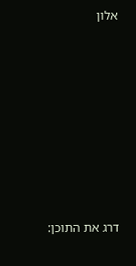אלון













דרג את התוכן: